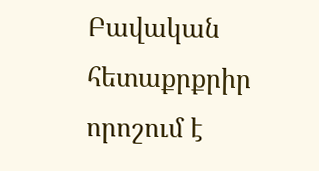Բավական հետաքրքրիր որոշում է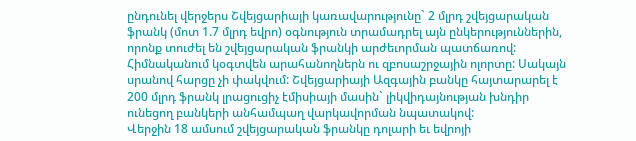ընդունել վերջերս Շվեյցարիայի կառավարությունը` 2 մլրդ շվեյցարական ֆրանկ (մոտ 1.7 մլրդ եվրո) օգնություն տրամադրել այն ընկերություններին, որոնք տուժել են շվեյցարական ֆրանկի արժեւորման պատճառով: Հիմնականում կօգտվեն արահանողներն ու զբոսաշրջային ոլորտը: Սակայն սրանով հարցը չի փակվում: Շվեյցարիայի Ազգային բանկը հայտարարել է 200 մլրդ ֆրանկ լրացուցիչ էմիսիայի մասին` լիկվիդայնության խնդիր ունեցող բանկերի անհամպաղ վարկավորման նպատակով:
Վերջին 18 ամսում շվեյցարական ֆրանկը դոլարի եւ եվրոյի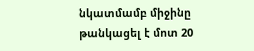նկատմամբ միջինը թանկացել է մոտ 20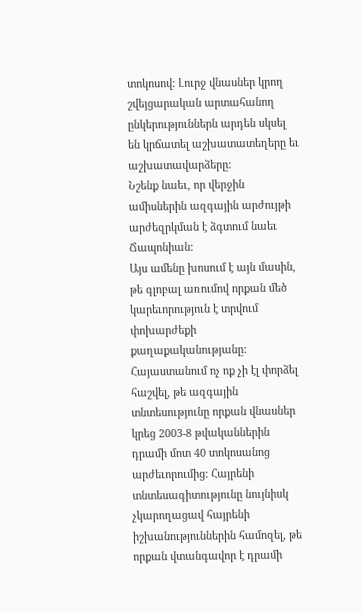տոկոսով: Լուրջ վնասներ կրող շվեյցարական արտահանող ընկերություններն արդեն սկսել են կրճատել աշխատատեղերը եւ աշխատավարձերը:
Նշենք նաեւ, որ վերջին ամիսներին ազգային արժույթի արժեզրկման է ձգտում նաեւ Ճապոնիան:
Այս ամենը խոսում է այն մասին, թե գլոբալ առումով որքան մեծ կարեւորություն է տրվում փոխարժեքի քաղաքականությանը: Հայաստանում ոչ ոք չի էլ փորձել հաշվել, թե ազգային տնտեսությունը որքան վնասներ կրեց 2003-8 թվականներին դրամի մոտ 40 տոկոսանոց արժեւորումից: Հայրենի տնտեսագիտությունը նույնիսկ չկարողացավ հայրենի իշխանություններին համոզել, թե որքան վտանգավոր է դրամի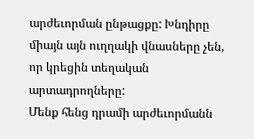արժեւորման ընթացքը: Խնդիրը միայն այն ուղղակի վնասները չեն, որ կրեցին տեղական արտադրողները:
Մենք հենց դրամի արժեւորմանն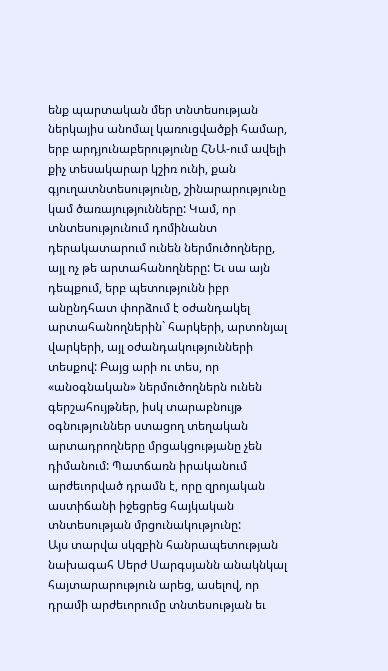ենք պարտական մեր տնտեսության ներկայիս անոմալ կառուցվածքի համար, երբ արդյունաբերությունը ՀՆԱ-ում ավելի քիչ տեսակարար կշիռ ունի, քան գյուղատնտեսությունը, շինարարությունը կամ ծառայությունները: Կամ, որ տնտեսությունում դոմինանտ դերակատարում ունեն ներմուծողները, այլ ոչ թե արտահանողները: Եւ սա այն դեպքում, երբ պետությունն իբր անընդհատ փորձում է օժանդակել արտահանողներին` հարկերի, արտոնյալ վարկերի, այլ օժանդակությունների տեսքով: Բայց արի ու տես, որ «անօգնական» ներմուծողներն ունեն գերշահույթներ, իսկ տարաբնույթ օգնություններ ստացող տեղական արտադրողները մրցակցությանը չեն դիմանում: Պատճառն իրականում արժեւորված դրամն է, որը զրոյական աստիճանի իջեցրեց հայկական տնտեսության մրցունակությունը:
Այս տարվա սկզբին հանրապետության նախագահ Սերժ Սարգսյանն անակնկալ հայտարարություն արեց, ասելով, որ դրամի արժեւորումը տնտեսության եւ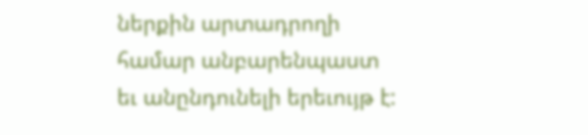ներքին արտադրողի համար անբարենպաստ եւ անընդունելի երեւույթ է: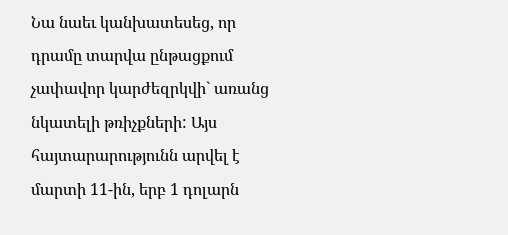Նա նաեւ կանխատեսեց, որ դրամը տարվա ընթացքում չափավոր կարժեզրկվի` առանց նկատելի թռիչքների: Այս հայտարարությունն արվել է մարտի 11-ին, երբ 1 դոլարն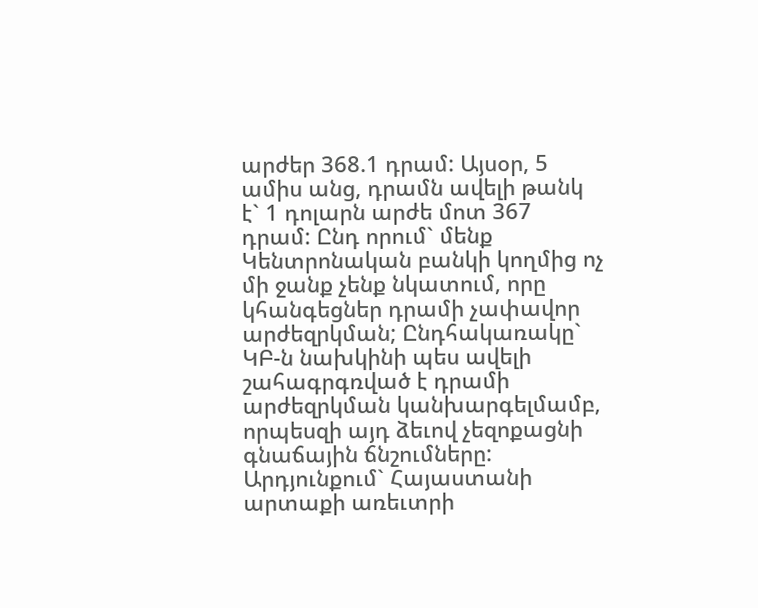արժեր 368.1 դրամ: Այսօր, 5 ամիս անց, դրամն ավելի թանկ է` 1 դոլարն արժե մոտ 367 դրամ: Ընդ որում` մենք Կենտրոնական բանկի կողմից ոչ մի ջանք չենք նկատում, որը կհանգեցներ դրամի չափավոր արժեզրկման; Ընդհակառակը` ԿԲ-ն նախկինի պես ավելի շահագրգռված է դրամի արժեզրկման կանխարգելմամբ, որպեսզի այդ ձեւով չեզոքացնի գնաճային ճնշումները:
Արդյունքում` Հայաստանի արտաքի առեւտրի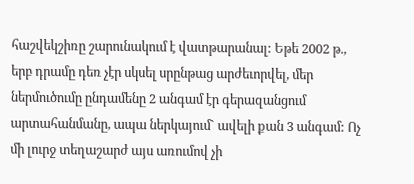հաշվեկշիռը շարունակում է վատթարանալ: Եթե 2002 թ., երբ դրամը դեռ չէր սկսել սրընթաց արժեւորվել, մեր ներմուծումը ընդամենը 2 անգամ էր գերազանցում արտահանմանը, ապա ներկայում` ավելի քան 3 անգամ: Ոչ մի լուրջ տեղաշարժ այս առումով չի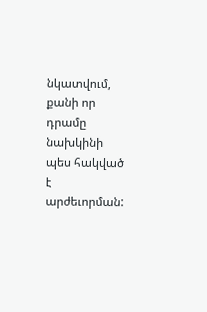նկատվում, քանի որ դրամը նախկինի պես հակված է արժեւորման: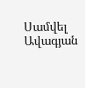Սամվել Ավագյան